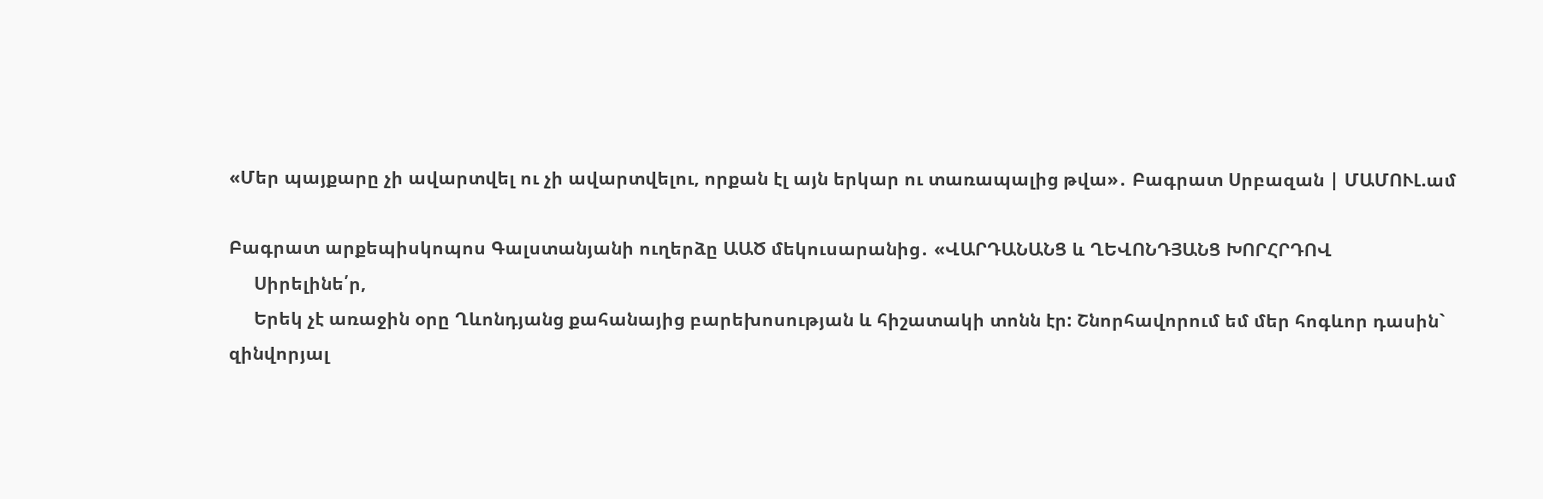«Մեր պայքարը չի ավարտվել ու չի ավարտվելու, որքան էլ այն երկար ու տառապալից թվա»․ Բագրատ Սրբազան | ՄԱՄՈՒԼ.ամ

Բագրատ արքեպիսկոպոս Գալստանյանի ուղերձը ԱԱԾ մեկուսարանից․ «ՎԱՐԴԱՆԱՆՑ և ՂԵՎՈՆԴՅԱՆՑ ԽՈՐՀՐԴՈՎ
     Սիրելինե՛ր,
     Երեկ չէ առաջին օրը Ղևոնդյանց քահանայից բարեխոսության և հիշատակի տոնն էր: Շնորհավորում եմ մեր հոգևոր դասին` զինվորյալ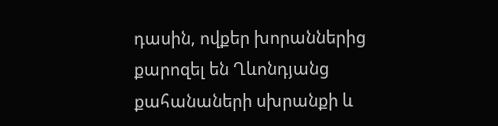դասին, ովքեր խորաններից քարոզել են Ղևոնդյանց քահանաների սխրանքի և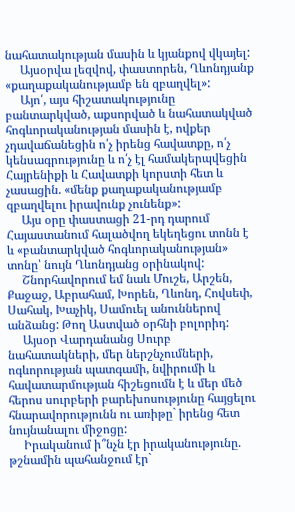նահատակության մասին և կյանքով վկայել:
     Այսօրվա լեզվով, փաստորեն, Ղևոնդյանք «քաղաքականությամբ են զբաղվել»:
     Այո՛, այս հիշատակությունը բանտարկված, աքսորված և նահատակված հոգևորականության մասին է, ովքեր չդավաճանեցին ո՛չ իրենց հավատքը, ո՛չ կենսագրությունը և ո՛չ էլ համակերպվեցին Հայրենիքի և Հավատքի կորստի հետ և չասացին. «մենք քաղաքականությամբ զբաղվելու իրավունք չունենք»:
     Այս օրը փաստացի 21-րդ դարում Հայաստանում հալածվող եկեղեցու տոնն է և «բանտարկված հոգևորականության» տոնը՝ նույն Ղևոնդյանց օրինակով:
     Շնորհավորում եմ նաև Մուշե, Արշեն, Քաջաջ, Աբրահամ, Խորեն, Ղևոնդ, Հովսեփ, Սահակ, Խաչիկ, Սամուել անուններով անձանց: Թող Աստված օրհնի բոլորիդ:
     Այսօր Վարդանանց Սուրբ նահատակների, մեր ներշնչումների, ոգևորության պատգամի, նվիրումի և հավատարմության հիշեցումն է և մեր մեծ հերոս սուրբերի բարեխոսությունը հայցելու հնարավորությունն ու առիթը` իրենց հետ նույնանալու միջոցը:
     Իրականում ի՞նչն էր իրականությունը. թշնամին պահանջում էր`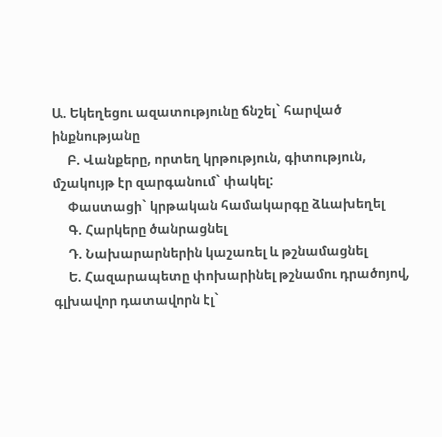Ա. Եկեղեցու ազատությունը ճնշել` հարված ինքնությանը
     Բ. Վանքերը, որտեղ կրթություն, գիտություն, մշակույթ էր զարգանում` փակել:
     Փաստացի` կրթական համակարգը ձևախեղել
     Գ. Հարկերը ծանրացնել
     Դ. Նախարարներին կաշառել և թշնամացնել
     Ե. Հազարապետը փոխարինել թշնամու դրածոյով, գլխավոր դատավորն էլ`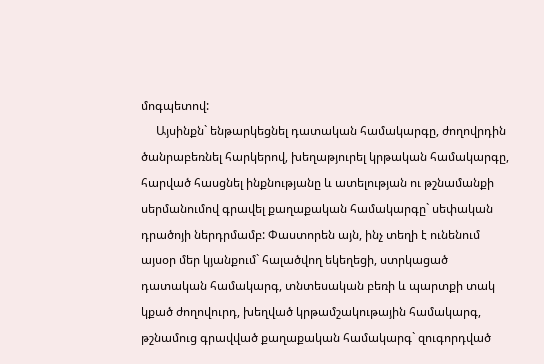մոգպետով:
     Այսինքն` ենթարկեցնել դատական համակարգը, ժողովրդին ծանրաբեռնել հարկերով, խեղաթյուրել կրթական համակարգը, հարված հասցնել ինքնությանը և ատելության ու թշնամանքի սերմանումով գրավել քաղաքական համակարգը` սեփական դրածոյի ներդրմամբ: Փաստորեն այն, ինչ տեղի է ունենում այսօր մեր կյանքում` հալածվող եկեղեցի, ստրկացած դատական համակարգ, տնտեսական բեռի և պարտքի տակ կքած ժողովուրդ, խեղված կրթամշակութային համակարգ, թշնամուց գրավված քաղաքական համակարգ` զուգորդված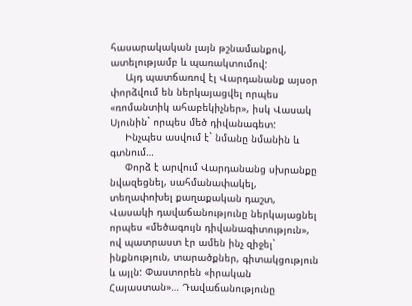հասարակական լայն թշնամանքով, ատելությամբ և պառակտումով:
     Այդ պատճառով էլ Վարդանանք այսօր փորձվում են ներկայացվել որպես «ռոմանտիկ ահաբեկիչներ», իսկ Վասակ Սյունին` որպես մեծ դիվանագետ:
     Ինչպես ասվում է` նմանը նմանին և գտնում…
     Փորձ է արվում Վարդանանց սխրանքը նվազեցնել, սահմանափակել, տեղափոխել քաղաքական դաշտ, Վասակի դավաճանությունը ներկայացնել որպես «մեծագույն դիվանագիտություն», ով պատրաստ էր ամեն ինչ զիջել` ինքնություն, տարածքներ, գիտակցություն և այլն: Փաստորեն «իրական Հայաստան»… Դավաճանությունը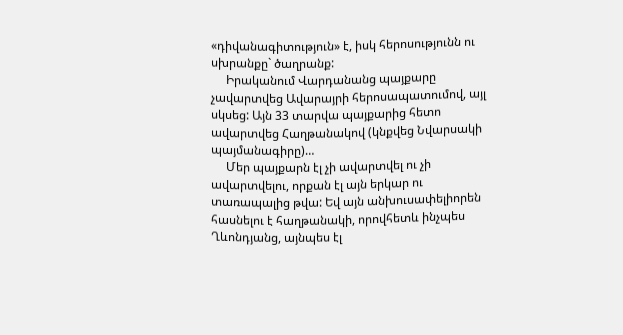«դիվանագիտություն» է, իսկ հերոսությունն ու սխրանքը` ծաղրանք:
     Իրականում Վարդանանց պայքարը չավարտվեց Ավարայրի հերոսապատումով, այլ սկսեց: Այն 33 տարվա պայքարից հետո ավարտվեց Հաղթանակով (կնքվեց Նվարսակի պայմանագիրը)…
     Մեր պայքարն էլ չի ավարտվել ու չի ավարտվելու, որքան էլ այն երկար ու տառապալից թվա: Եվ այն անխուսափելիորեն հասնելու է հաղթանակի, որովհետև ինչպես Ղևոնդյանց, այնպես էլ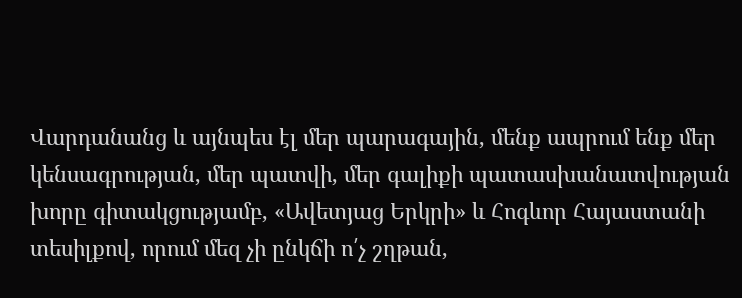Վարդանանց և այնպես էլ մեր պարագային, մենք ապրում ենք մեր կենսագրության, մեր պատվի, մեր գալիքի պատասխանատվության խորը գիտակցությամբ, «Ավետյաց Երկրի» և Հոգևոր Հայաստանի տեսիլքով, որում մեզ չի ընկճի ո՛չ շղթան,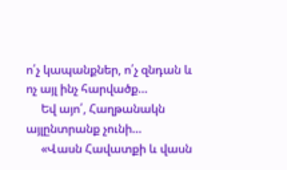ո՛չ կապանքներ, ո՛չ զնդան և ոչ այլ ինչ հարվածք…
     Եվ այո՛, Հաղթանակն այլընտրանք չունի…
     «Վասն Հավատքի և վասն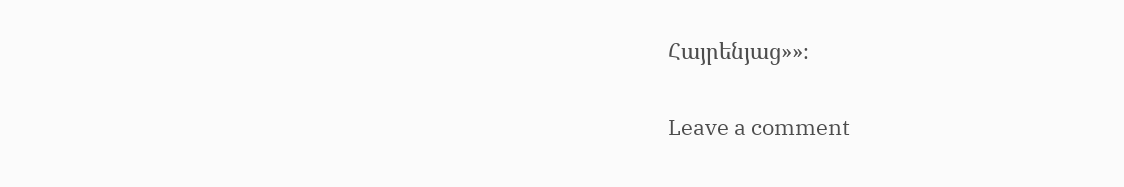Հայրենյաց»»։

Leave a comment